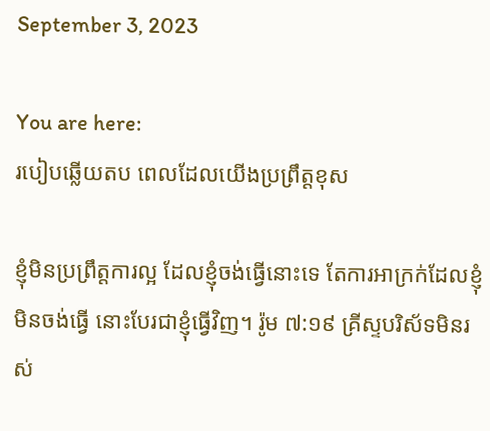September 3, 2023

You are here:
របៀបឆ្លើយតប ពេលដែលយើងប្រព្រឹត្តខុស

ខ្ញុំមិនប្រព្រឹត្តការល្អ ដែលខ្ញុំចង់ធ្វើនោះទេ តែការអាក្រក់ដែលខ្ញុំមិនចង់ធ្វើ នោះបែរជាខ្ញុំធ្វើវិញ។ រ៉ូម ៧:១៩ គ្រីស្ទបរិស័ទមិនរស់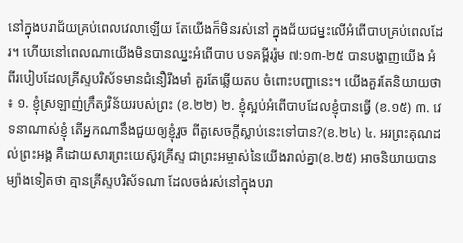នៅក្នុងបរាជ័យគ្រប់ពេលវេលាឡើយ តែយើងក៏មិនរស់នៅ ក្នុងជ័យជម្នះលើអំពើបាបគ្រប់ពេលដែរ។ ហើយនៅពេលណាយើងមិនបានឈ្នះអំពើបាប បទគម្ពីររ៉ូម ៧:១៣-២៥ បានបង្ហាញយើង អំពីរបៀបដែលគ្រីស្ទបរិស័ទមានជំនឿរឹងមាំ គួរតែឆ្លើយតប ចំពោះបញ្ហានេះ។ យើងគួរតែនិយាយថា ៖ ១. ខ្ញុំស្រឡាញ់ក្រឹត្យវិន័យរបស់ព្រះ (ខ.២២) ២. ខ្ញុំស្អប់អំពើបាបដែលខ្ញុំបានធ្វើ (ខ.១៥) ៣. វេទនាណាស់ខ្ញុំ តើអ្នកណានឹងជួយឲ្យខ្ញុំរួច ពីតួសេចក្តីស្លាប់នេះទៅបាន?(ខ.២៤) ៤. អរព្រះគុណដល់ព្រះអង្គ គឺដោយសារព្រះយេស៊ូវគ្រីស្ទ ជាព្រះអម្ចាស់នៃយើងរាល់គ្នា(ខ.២៥) អាចនិយាយបានម្យ៉ាងទៀតថា គ្មានគ្រីស្ទបរិស័ទណា ដែលចង់រស់នៅក្នុងបរា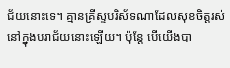ជ័យនោះទេ។ គ្មានគ្រីស្ទបរិស័ទណាដែលសុខចិត្តរស់នៅក្នុងបរាជ័យនោះឡើយ។ ប៉ុន្តែ បើយើងបា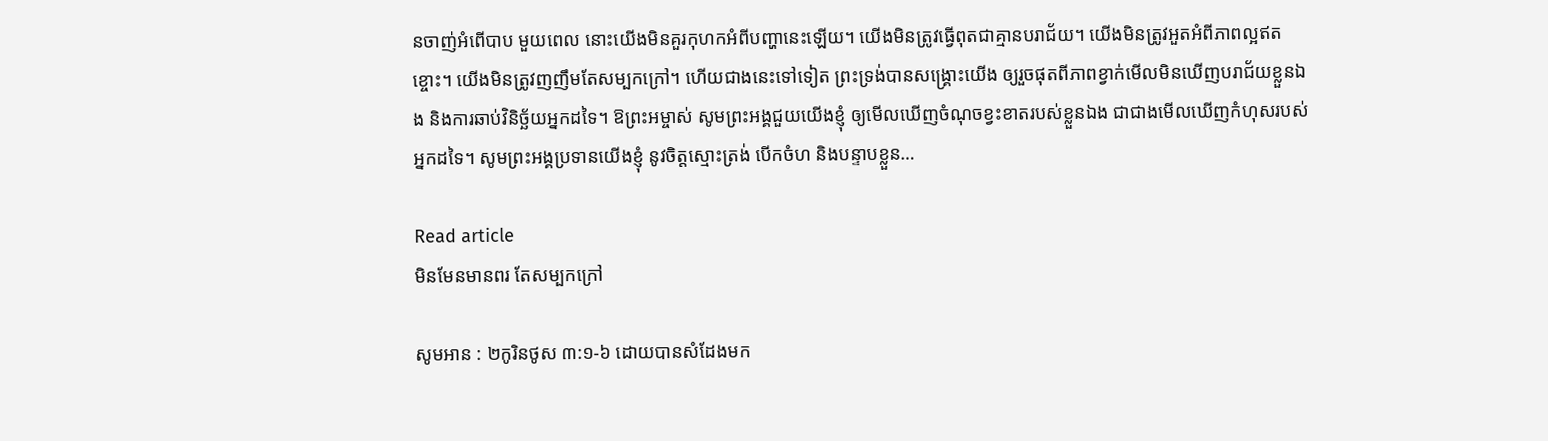នចាញ់អំពើបាប មួយពេល នោះយើងមិនគួរកុហកអំពីបញ្ហានេះឡើយ។ យើងមិនត្រូវធ្វើពុតជាគ្មានបរាជ័យ។ យើងមិនត្រូវអួតអំពីភាពល្អឥតខ្ចោះ។ យើងមិនត្រូវញញឹមតែសម្បកក្រៅ។ ហើយជាងនេះទៅទៀត ព្រះទ្រង់បានសង្គ្រោះយើង ឲ្យរួចផុតពីភាពខ្វាក់មើលមិនឃើញបរាជ័យខ្លួនឯង និងការឆាប់វិនិច្ឆ័យអ្នកដទៃ។ ឱព្រះអម្ចាស់ សូមព្រះអង្គជួយយើងខ្ញុំ ឲ្យមើលឃើញចំណុចខ្វះខាតរបស់ខ្លួនឯង ជាជាងមើលឃើញកំហុសរបស់អ្នកដទៃ។ សូមព្រះអង្គប្រទានយើងខ្ញុំ នូវចិត្តស្មោះត្រង់ បើកចំហ និងបន្ទាបខ្លួន…

Read article
មិនមែនមានពរ តែសម្បកក្រៅ

សូមអាន : ២កូរិនថូស ៣:១-៦ ដោយបានសំដែងមក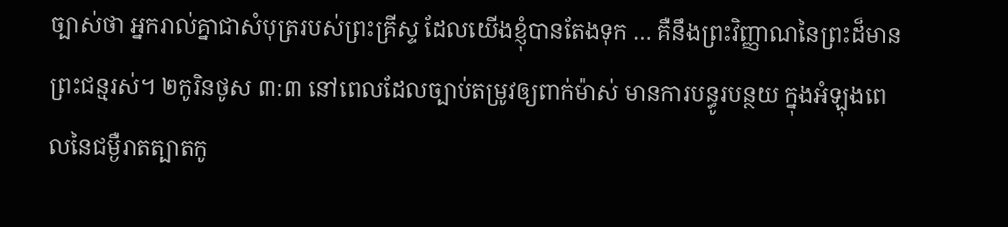ច្បាស់ថា អ្នករាល់គ្នាជាសំបុត្ររបស់ព្រះគ្រីស្ទ ដែលយើងខ្ញុំបានតែងទុក … គឺនឹងព្រះវិញ្ញាណនៃព្រះដ៏មានព្រះជន្មរស់។ ២កូរិនថូស ៣:៣ នៅពេលដែលច្បាប់តម្រូវឲ្យពាក់ម៉ាស់ មានការបន្ធូរបន្ថយ ក្នុងអំឡុងពេលនៃជម្ងឺរាតត្បាតកូ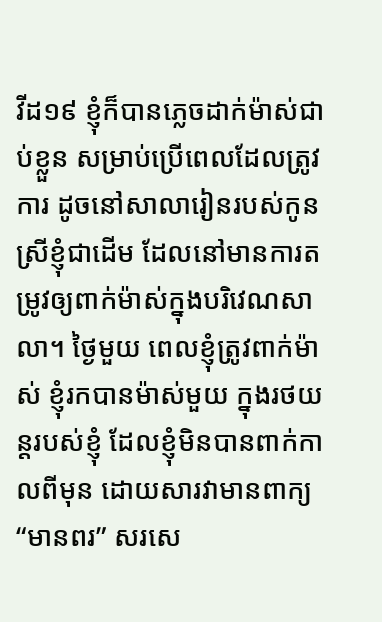វីដ១៩ ខ្ញុំក៏បានភ្លេចដាក់ម៉ាស់ជាប់ខ្លួន សម្រាប់ប្រើពេលដែលត្រូវការ ដូចនៅសាលារៀនរបស់កូនស្រីខ្ញុំជាដើម ដែលនៅមានការតម្រូវឲ្យពាក់ម៉ាស់ក្នុងបរិវេណសាលា។ ថ្ងៃមួយ ពេលខ្ញុំត្រូវពាក់ម៉ាស់ ខ្ញុំរកបានម៉ាស់មួយ ក្នុងរថយន្តរបស់ខ្ញុំ ដែលខ្ញុំមិនបានពាក់កាលពីមុន ដោយសារវាមានពាក្យ “មានពរ” សរសេ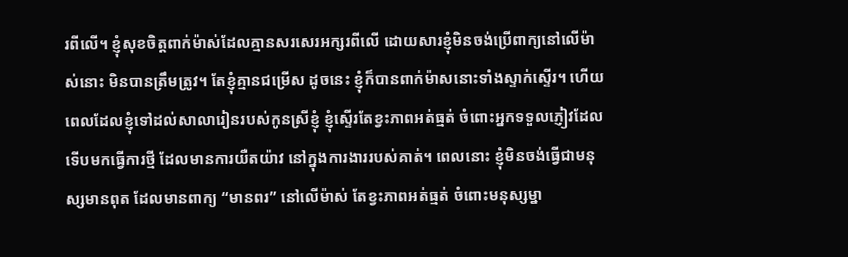រពីលើ។ ខ្ញុំសុខចិត្តពាក់ម៉ាស់ដែលគ្មានសរសេរអក្សរពីលើ ដោយសារខ្ញុំមិនចង់ប្រើពាក្យនៅលើម៉ាស់នោះ មិនបានត្រឹមត្រូវ។ តែខ្ញុំគ្មានជម្រើស ដូចនេះ ខ្ញុំក៏បានពាក់ម៉ាសនោះទាំងស្ទាក់ស្ទើរ។ ហើយពេលដែលខ្ញុំទៅដល់សាលារៀនរបស់កូនស្រីខ្ញុំ ខ្ញុំស្ទើរតែខ្វះភាពអត់ធ្មត់ ចំពោះអ្នកទទួលភ្ញៀវដែលទើបមកធ្វើការថ្មី ដែលមានការយឺតយ៉ាវ នៅក្នុងការងាររបស់គាត់។ ពេលនោះ ខ្ញុំមិនចង់ធ្វើជាមនុស្សមានពុត ដែលមានពាក្យ “មានពរ” នៅលើម៉ាស់ តែខ្វះភាពអត់ធ្មត់ ចំពោះមនុស្សម្នា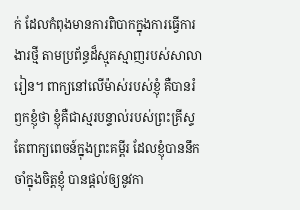ក់ ដែលកំពុងមានការពិបាកក្នុងការធ្វើការងារថ្មី តាមប្រព័ន្ធដ៏ស្មុគស្មាញរបស់សាលារៀន។ ពាក្យនៅលើម៉ាស់របស់ខ្ញុំ គឺបានរំឭកខ្ញុំថា ខ្ញុំគឺជាស្មរបន្ទាល់របស់ព្រះគ្រីស្ទ តែពាក្យពេចន៍ក្នុងព្រះគម្ពីរ ដែលខ្ញុំបាននឹកចាំក្នុងចិត្តខ្ញុំ បានផ្តល់ឲ្យនូវកា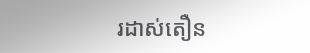រដាស់តឿន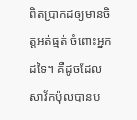ពិតប្រាកដឲ្យមានចិត្តអត់ធ្មត់ ចំពោះអ្នកដទៃ។ គឺដូចដែលសាវ័កប៉ុលបានប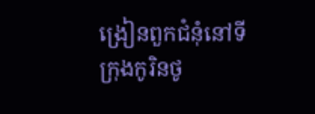ង្រៀនពួកជំនុំនៅទីក្រុងកូរិនថូ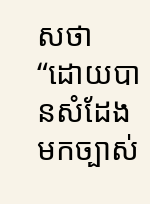សថា “ដោយបានសំដែងមកច្បាស់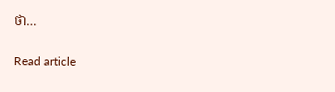ថា…

Read article